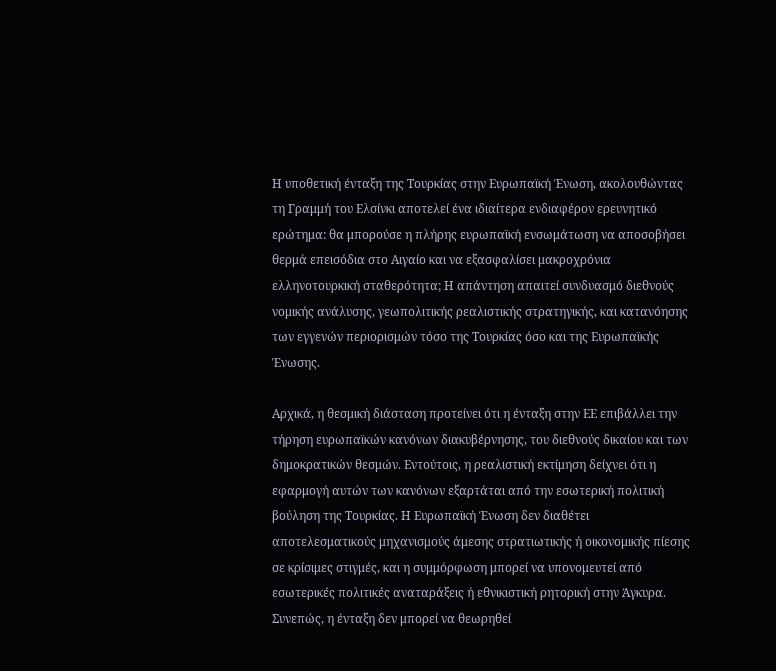Η υποθετική ένταξη της Τουρκίας στην Ευρωπαϊκή Ένωση, ακολουθώντας τη Γραμμή του Ελσίνκι αποτελεί ένα ιδιαίτερα ενδιαφέρον ερευνητικό ερώτημα: θα μπορούσε η πλήρης ευρωπαϊκή ενσωμάτωση να αποσοβήσει θερμά επεισόδια στο Αιγαίο και να εξασφαλίσει μακροχρόνια ελληνοτουρκική σταθερότητα; Η απάντηση απαιτεί συνδυασμό διεθνούς νομικής ανάλυσης, γεωπολιτικής ρεαλιστικής στρατηγικής, και κατανόησης των εγγενών περιορισμών τόσο της Τουρκίας όσο και της Ευρωπαϊκής Ένωσης.

Αρχικά, η θεσμική διάσταση προτείνει ότι η ένταξη στην ΕΕ επιβάλλει την τήρηση ευρωπαϊκών κανόνων διακυβέρνησης, του διεθνούς δικαίου και των δημοκρατικών θεσμών. Εντούτοις, η ρεαλιστική εκτίμηση δείχνει ότι η εφαρμογή αυτών των κανόνων εξαρτάται από την εσωτερική πολιτική βούληση της Τουρκίας. Η Ευρωπαϊκή Ένωση δεν διαθέτει αποτελεσματικούς μηχανισμούς άμεσης στρατιωτικής ή οικονομικής πίεσης σε κρίσιμες στιγμές, και η συμμόρφωση μπορεί να υπονομευτεί από εσωτερικές πολιτικές αναταράξεις ή εθνικιστική ρητορική στην Άγκυρα. Συνεπώς, η ένταξη δεν μπορεί να θεωρηθεί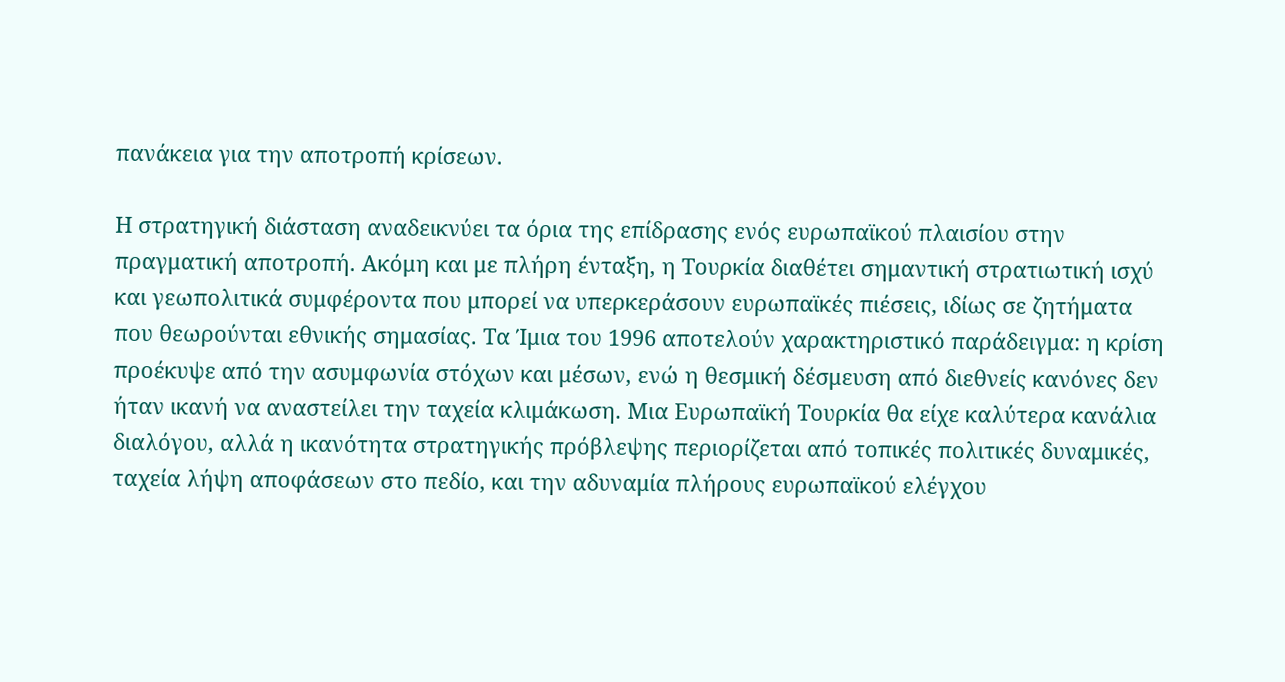πανάκεια για την αποτροπή κρίσεων.

Η στρατηγική διάσταση αναδεικνύει τα όρια της επίδρασης ενός ευρωπαϊκού πλαισίου στην πραγματική αποτροπή. Ακόμη και με πλήρη ένταξη, η Τουρκία διαθέτει σημαντική στρατιωτική ισχύ και γεωπολιτικά συμφέροντα που μπορεί να υπερκεράσουν ευρωπαϊκές πιέσεις, ιδίως σε ζητήματα που θεωρούνται εθνικής σημασίας. Τα Ίμια του 1996 αποτελούν χαρακτηριστικό παράδειγμα: η κρίση προέκυψε από την ασυμφωνία στόχων και μέσων, ενώ η θεσμική δέσμευση από διεθνείς κανόνες δεν ήταν ικανή να αναστείλει την ταχεία κλιμάκωση. Μια Ευρωπαϊκή Τουρκία θα είχε καλύτερα κανάλια διαλόγου, αλλά η ικανότητα στρατηγικής πρόβλεψης περιορίζεται από τοπικές πολιτικές δυναμικές, ταχεία λήψη αποφάσεων στο πεδίο, και την αδυναμία πλήρους ευρωπαϊκού ελέγχου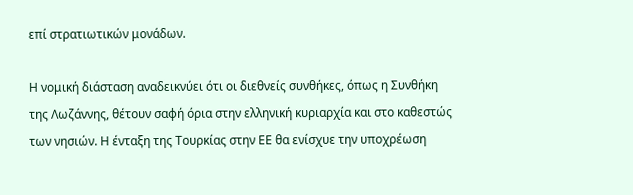επί στρατιωτικών μονάδων.

Η νομική διάσταση αναδεικνύει ότι οι διεθνείς συνθήκες, όπως η Συνθήκη της Λωζάννης, θέτουν σαφή όρια στην ελληνική κυριαρχία και στο καθεστώς των νησιών. Η ένταξη της Τουρκίας στην ΕΕ θα ενίσχυε την υποχρέωση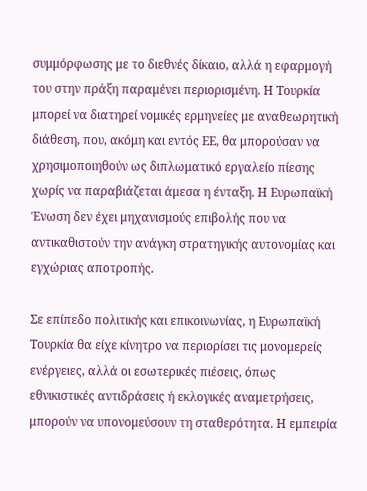συμμόρφωσης με το διεθνές δίκαιο, αλλά η εφαρμογή του στην πράξη παραμένει περιορισμένη. Η Τουρκία μπορεί να διατηρεί νομικές ερμηνείες με αναθεωρητική διάθεση, που, ακόμη και εντός ΕΕ, θα μπορούσαν να χρησιμοποιηθούν ως διπλωματικό εργαλείο πίεσης χωρίς να παραβιάζεται άμεσα η ένταξη. Η Ευρωπαϊκή Ένωση δεν έχει μηχανισμούς επιβολής που να αντικαθιστούν την ανάγκη στρατηγικής αυτονομίας και εγχώριας αποτροπής.

Σε επίπεδο πολιτικής και επικοινωνίας, η Ευρωπαϊκή Τουρκία θα είχε κίνητρο να περιορίσει τις μονομερείς ενέργειες, αλλά οι εσωτερικές πιέσεις, όπως εθνικιστικές αντιδράσεις ή εκλογικές αναμετρήσεις, μπορούν να υπονομεύσουν τη σταθερότητα. Η εμπειρία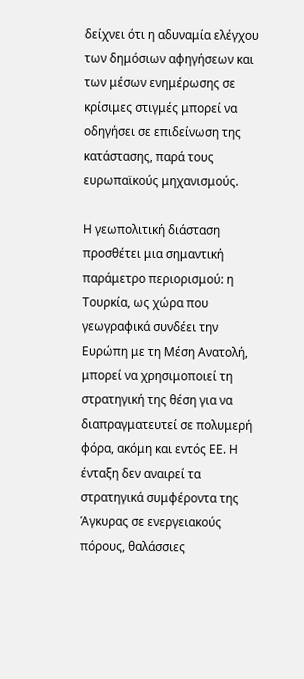δείχνει ότι η αδυναμία ελέγχου των δημόσιων αφηγήσεων και των μέσων ενημέρωσης σε κρίσιμες στιγμές μπορεί να οδηγήσει σε επιδείνωση της κατάστασης, παρά τους ευρωπαϊκούς μηχανισμούς.

Η γεωπολιτική διάσταση προσθέτει μια σημαντική παράμετρο περιορισμού: η Τουρκία, ως χώρα που γεωγραφικά συνδέει την Ευρώπη με τη Μέση Ανατολή, μπορεί να χρησιμοποιεί τη στρατηγική της θέση για να διαπραγματευτεί σε πολυμερή φόρα, ακόμη και εντός ΕΕ. Η ένταξη δεν αναιρεί τα στρατηγικά συμφέροντα της Άγκυρας σε ενεργειακούς πόρους, θαλάσσιες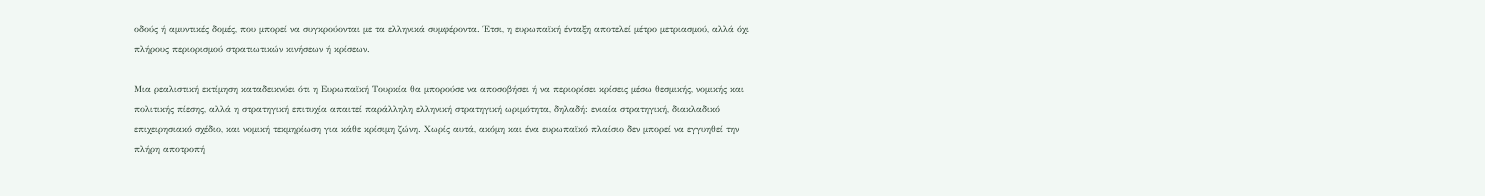οδούς ή αμυντικές δομές, που μπορεί να συγκρούονται με τα ελληνικά συμφέροντα. Έτσι, η ευρωπαϊκή ένταξη αποτελεί μέτρο μετριασμού, αλλά όχι πλήρους περιορισμού στρατιωτικών κινήσεων ή κρίσεων.

Μια ρεαλιστική εκτίμηση καταδεικνύει ότι η Ευρωπαϊκή Τουρκία θα μπορούσε να αποσοβήσει ή να περιορίσει κρίσεις μέσω θεσμικής, νομικής και πολιτικής πίεσης, αλλά η στρατηγική επιτυχία απαιτεί παράλληλη ελληνική στρατηγική ωριμότητα, δηλαδή: ενιαία στρατηγική, διακλαδικό επιχειρησιακό σχέδιο, και νομική τεκμηρίωση για κάθε κρίσιμη ζώνη. Χωρίς αυτά, ακόμη και ένα ευρωπαϊκό πλαίσιο δεν μπορεί να εγγυηθεί την πλήρη αποτροπή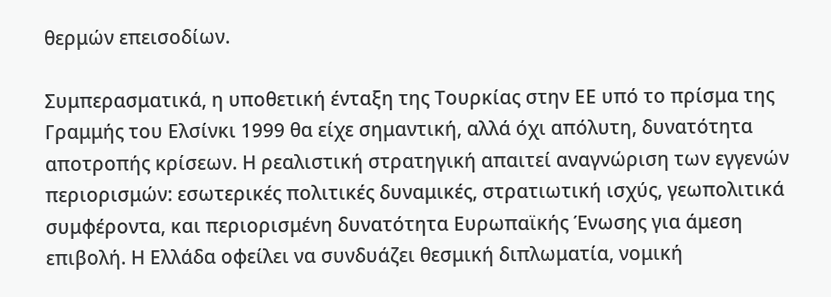θερμών επεισοδίων.

Συμπερασματικά, η υποθετική ένταξη της Τουρκίας στην ΕΕ υπό το πρίσμα της Γραμμής του Ελσίνκι 1999 θα είχε σημαντική, αλλά όχι απόλυτη, δυνατότητα αποτροπής κρίσεων. Η ρεαλιστική στρατηγική απαιτεί αναγνώριση των εγγενών περιορισμών: εσωτερικές πολιτικές δυναμικές, στρατιωτική ισχύς, γεωπολιτικά συμφέροντα, και περιορισμένη δυνατότητα Ευρωπαϊκής Ένωσης για άμεση επιβολή. Η Ελλάδα οφείλει να συνδυάζει θεσμική διπλωματία, νομική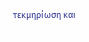τεκμηρίωση και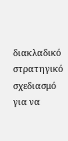διακλαδικό στρατηγικό σχεδιασμό για να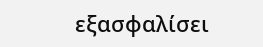εξασφαλίσει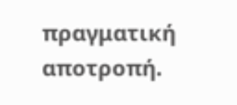πραγματική αποτροπή.